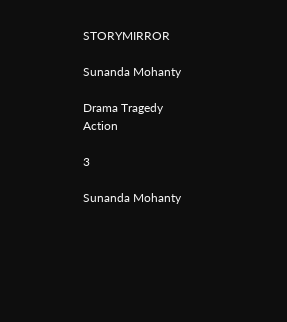STORYMIRROR

Sunanda Mohanty

Drama Tragedy Action

3

Sunanda Mohanty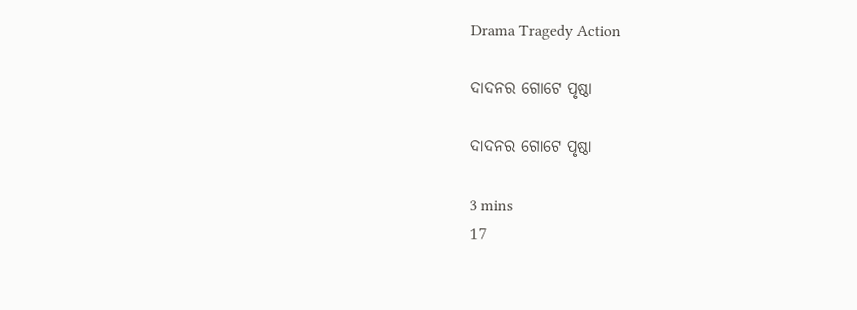Drama Tragedy Action

ଦାଦନର ଗୋଟେ ପୃଷ୍ଠା

ଦାଦନର ଗୋଟେ ପୃଷ୍ଠା

3 mins
17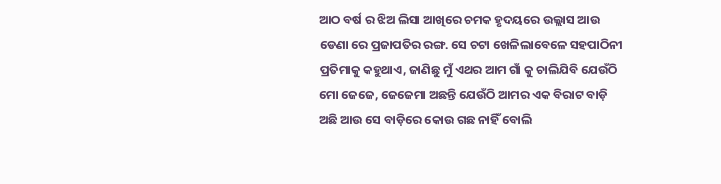ଆଠ ବର୍ଷ ର ଝିଅ ଲିସା ଆଖିରେ ଚମକ ହୃଦୟରେ ଉଲ୍ଲାସ ଆଉ ଡେଣା ରେ ପ୍ରଜାପତିର ରଙ୍ଗ. ସେ ଚଟା ଖେଳିଲାବେଳେ ସହପାଠିନୀ ପ୍ରତିମାକୁ କହୁଥାଏ, ଜାଣିଛୁ ମୁଁ ଏଥର ଆମ ଗାଁ କୁ ଚାଲିଯିବି ଯେଉଁଠି ମୋ ଜେଜେ, ଜେଜେମା ଅଛନ୍ତି ଯେଉଁଠି ଆମର ଏକ ବିରାଟ ବାଡ଼ି ଅଛି ଆଉ ସେ ବାଡ଼ିରେ କୋଉ ଗଛ ନାହିଁ ବୋଲି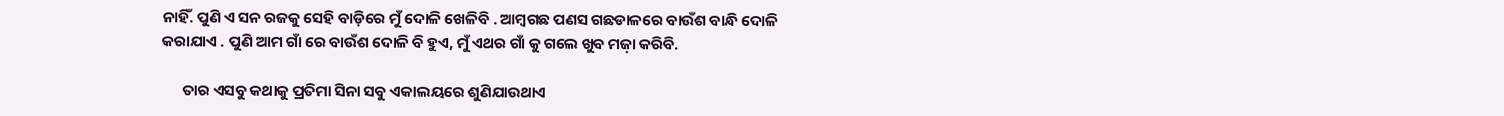ନାହିଁ. ପୁଣି ଏ ସନ ରଜକୁ ସେହି ବାଡ଼ିରେ ମୁଁ ଦୋଳି ଖେଳିବି . ଆମ୍ବଗଛ ପଣସ ଗଛଡାଳରେ ବାଉଁଶ ବାନ୍ଧି ଦୋଳି କରାଯାଏ . ପୁଣି ଆମ ଗାଁ ରେ ବାଉଁଶ ଦୋଳି ବି ହୁଏ, ମୁଁ ଏଥର ଗାଁ କୁ ଗଲେ ଖୁବ ମଜ଼ା କରିବି.

      ତାର ଏସବୁ କଥାକୁ ପ୍ରତିମା ସିନା ସବୁ ଏକାଲୟରେ ଶୁଣିଯାଉଥାଏ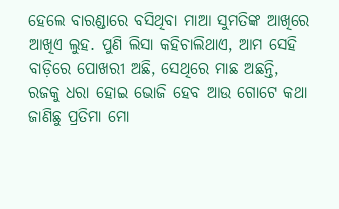ହେଲେ ବାରଣ୍ଡାରେ ବସିଥିବା ମାଆ ସୁମତିଙ୍କ ଆଖିରେ ଆଖିଏ ଲୁହ. ପୁଣି ଲିସା କହିଚାଲିଥାଏ, ଆମ ସେହି ବାଡ଼ିରେ ପୋଖରୀ ଅଛି, ସେଥିରେ ମାଛ ଅଛନ୍ତି, ରଜକୁ ଧରା ହୋଇ ଭୋଜି ହେବ ଆଉ ଗୋଟେ କଥା ଜାଣିଛୁ ପ୍ରତିମା ମୋ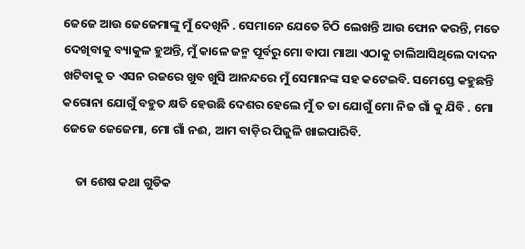ଜେଜେ ଆଉ ଜେଜେମାଙ୍କୁ ମୁଁ ଦେଖିନି . ସେମାନେ ଯେତେ ଚିଠି ଲେଖନ୍ତି ଆଉ ଫୋନ କରନ୍ତି, ମତେ ଦେଖିବାକୁ ବ୍ୟାକୁଳ ହୁଅନ୍ତି, ମୁଁ କାଳେ ଜନ୍ମ ପୂର୍ବରୁ ମୋ ବାପା ମାଆ ଏଠାକୁ ଚାଲିଆସିଥିଲେ ଦାଦନ ଖଟିବାକୁ ତ ଏସନ ରଜରେ ଖୁବ ଖୁସି ଆନନ୍ଦରେ ମୁଁ ସେମାନଙ୍କ ସହ କଟେଇବି. ସମେସ୍ତେ କହୁଛନ୍ତି କରୋନା ଯୋଗୁଁ ବହୁତ କ୍ଷତି ହେଉଛି ଦେଶର ହେଲେ ମୁଁ ତ ତା ଯୋଗୁଁ ମୋ ନିଜ ଗାଁ କୁ ଯିବି . ମୋ ଜେଜେ ଜେଜେମା, ମୋ ଗାଁ ନଈ, ଆମ ବାଡ଼ିର ପିଜୁଳି ଖାଇପାରିବି.

     ତା ଶେଷ କଥା ଗୁଡିକ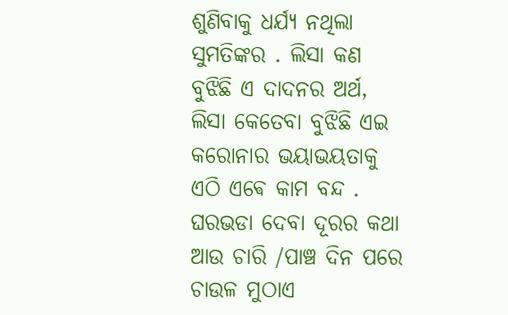ଶୁଣିବାକୁ ଧର୍ଯ୍ୟ ନଥିଲା ସୁମତିଙ୍କର . ଲିସା କଣ ବୁଝିଛି ଏ ଦାଦନର ଅର୍ଥ, ଲିସା କେତେବା ବୁଝିଛି ଏଇ କରୋନାର ଭୟାଭୟତାକୁ ଏଠି ଏଵେ କାମ ବନ୍ଦ . ଘରଭଡା ଦେବା ଦୂରର କଥା ଆଉ ଚାରି /ପାଞ୍ଚ ଦିନ ପରେ ଚାଉଳ ମୁଠାଏ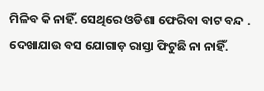ମିଳିବ କି ନାହିଁ. ସେଥିରେ ଓଡିଶା ଫେରିବା ବାଟ ବନ୍ଦ . ଦେଖାଯାଉ ବସ ଯୋଗାଡ଼ ରାସ୍ତା ଫିଟୁଛି ନା ନାହିଁ.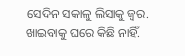ସେଦିନ ସକାଳୁ ଲିସାକୁ ଜ୍ୱର. ଖାଇବାକୁ ଘରେ କିଛି ନାହିଁ.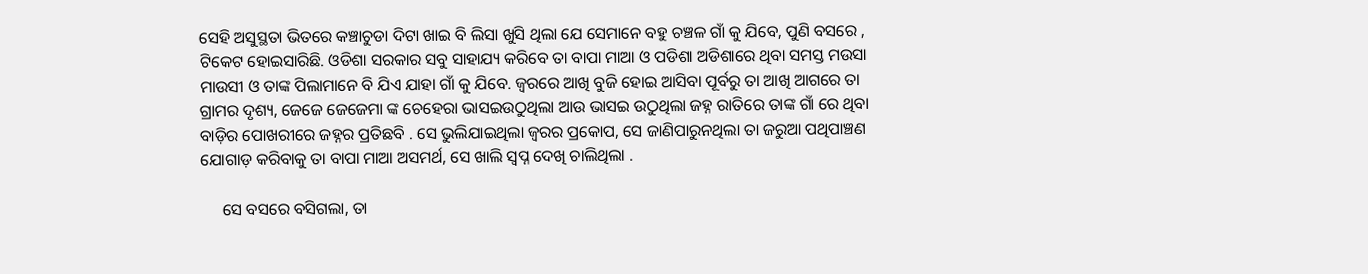ସେହି ଅସୁସ୍ଥତା ଭିତରେ କଞ୍ଚାଚୁଡା ଦିଟା ଖାଇ ବି ଲିସା ଖୁସି ଥିଲା ଯେ ସେମାନେ ବହୁ ଚଞ୍ଚଳ ଗାଁ କୁ ଯିବେ, ପୁଣି ବସରେ , ଟିକେଟ ହୋଇସାରିଛି. ଓଡିଶା ସରକାର ସବୁ ସାହାଯ୍ୟ କରିବେ ତା ବାପା ମାଆ ଓ ପଡିଶା ଅଡିଶାରେ ଥିବା ସମସ୍ତ ମଉସା ମାଉସୀ ଓ ତାଙ୍କ ପିଲାମାନେ ବି ଯିଏ ଯାହା ଗାଁ କୁ ଯିବେ. ଜ୍ବରରେ ଆଖି ବୁଜି ହୋଇ ଆସିବା ପୂର୍ବରୁ ତା ଆଖି ଆଗରେ ତା ଗ୍ରାମର ଦୃଶ୍ୟ, ଜେଜେ ଜେଜେମା ଙ୍କ ଚେହେରା ଭାସଇଉଠୁଥିଲା ଆଉ ଭାସଇ ଉଠୁଥିଲା ଜହ୍ନ ରାତିରେ ତାଙ୍କ ଗାଁ ରେ ଥିବା ବାଡ଼ିର ପୋଖରୀରେ ଜହ୍ନର ପ୍ରତିଛବି . ସେ ଭୁଲିଯାଇଥିଲା ଜ୍ୱରର ପ୍ରକୋପ, ସେ ଜାଣିପାରୁନଥିଲା ତା ଜରୁଆ ପଥିପାଞ୍ଚଣ ଯୋଗାଡ଼ କରିବାକୁ ତା ବାପା ମାଆ ଅସମର୍ଥ, ସେ ଖାଲି ସ୍ବପ୍ନ ଦେଖି ଚାଲିଥିଲା .

     ସେ ବସରେ ବସିଗଲା, ତା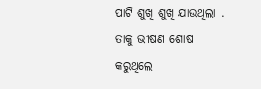ପାଟି ଶୁଖି ଶୁଖି ଯାଉଥିଲା . ତାକୁ ଭୀଷଣ ଶୋଷ କରୁଥିଲେ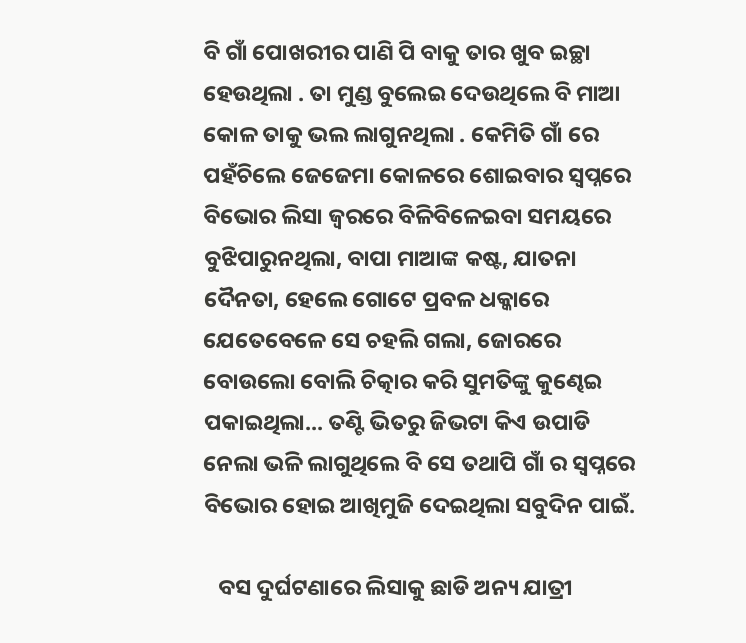ବି ଗାଁ ପୋଖରୀର ପାଣି ପି ବାକୁ ତାର ଖୁବ ଇଚ୍ଛା ହେଉଥିଲା . ତା ମୁଣ୍ଡ ବୁଲେଇ ଦେଉଥିଲେ ବି ମାଆ କୋଳ ତାକୁ ଭଲ ଲାଗୁନଥିଲା . କେମିତି ଗାଁ ରେ ପହଁଚିଲେ ଜେଜେମା କୋଳରେ ଶୋଇବାର ସ୍ବପ୍ନରେ ବିଭୋର ଲିସା ଜ୍ବରରେ ବିଳିବିଳେଇବା ସମୟରେ ବୁଝିପାରୁନଥିଲା, ବାପା ମାଆଙ୍କ କଷ୍ଟ, ଯାତନା ଦୈନତା, ହେଲେ ଗୋଟେ ପ୍ରବଳ ଧକ୍କାରେ ଯେତେବେଳେ ସେ ଚହଲି ଗଲା, ଜୋରରେ ବୋଉଲୋ ବୋଲି ଚିତ୍କାର କରି ସୁମତିଙ୍କୁ କୁଣ୍ଢେଇ ପକାଇଥିଲା... ତଣ୍ଟି ଭିତରୁ ଜିଭଟା କିଏ ଉପାଡି ନେଲା ଭଳି ଲାଗୁଥିଲେ ବି ସେ ତଥାପି ଗାଁ ର ସ୍ବପ୍ନରେ ବିଭୋର ହୋଇ ଆଖିମୁଜି ଦେଇଥିଲା ସବୁଦିନ ପାଇଁ.

   ବସ ଦୁର୍ଘଟଣାରେ ଲିସାକୁ ଛାଡି ଅନ୍ୟ ଯାତ୍ରୀ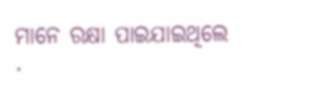ମାନେ ରକ୍ଷା ପାଇଯାଇଥିଲେ .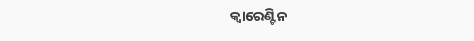କ୍ଵାରେଣ୍ଟିନ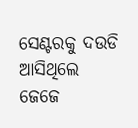ସେଣ୍ଟରକୁ ଦଉଡି ଆସିଥିଲେ ଜେଜେ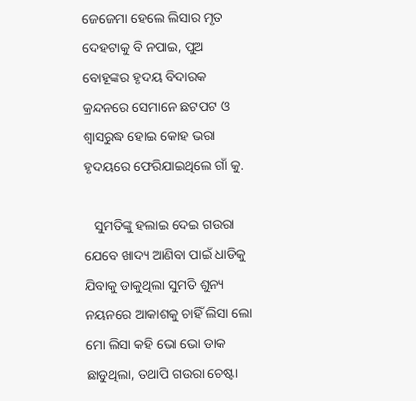ଜେଜେମା ହେଲେ ଲିସାର ମୃତ ଦେହଟାକୁ ବି ନପାଇ, ପୁଅ ବୋହୂଙ୍କର ହୃଦୟ ବିଦାରକ କ୍ରନ୍ଦନରେ ସେମାନେ ଛଟପଟ ଓ ଶ୍ୱାସରୁଦ୍ଧ ହୋଇ କୋହ ଭରା ହୃଦୟରେ ଫେରିଯାଇଥିଲେ ଗାଁ କୁ.

   ସୁମତିଙ୍କୁ ହଲାଇ ଦେଇ ଗଉରା ଯେବେ ଖାଦ୍ୟ ଆଣିବା ପାଇଁ ଧାଡିକୁ ଯିବାକୁ ଡାକୁଥିଲା ସୁମତି ଶୁନ୍ୟ ନୟନରେ ଆକାଶକୁ ଚାହିଁ ଲିସା ଲୋ ମୋ ଲିସା କହି ଭୋ ଭୋ ଡାକ ଛାଡୁଥିଲା, ତଥାପି ଗଉରା ଚେଷ୍ଟା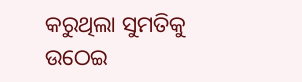କରୁଥିଲା ସୁମତିକୁ ଉଠେଇ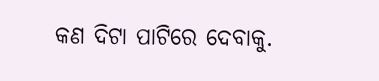କଣ ଦିଟା ପାଟିରେ ଦେବାକୁ.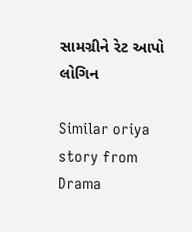સામગ્રીને રેટ આપો
લોગિન

Similar oriya story from Drama